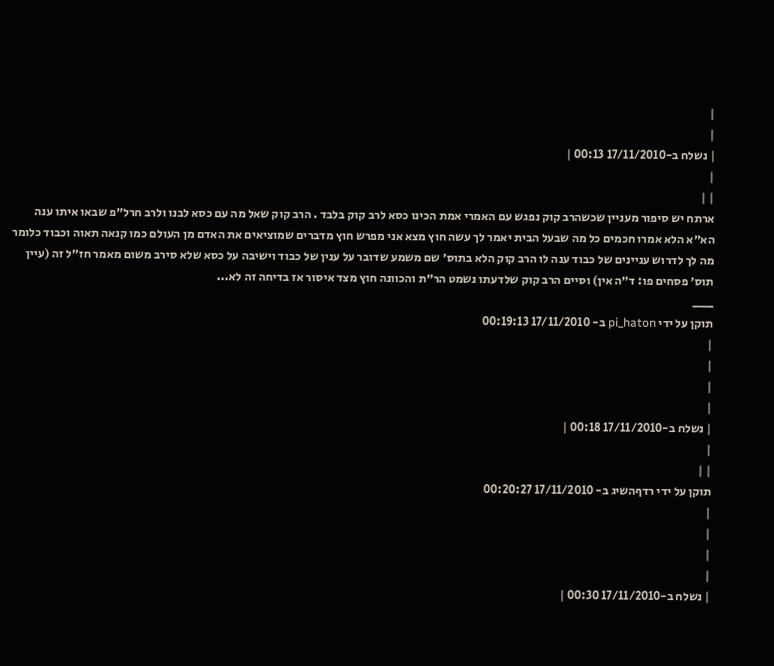|
|
| נשלח ב-17/11/2010 00:13 |
|
| |
ארתח יש סיפור מעניין שכשהרב קוק נפגש עם האמרי אמת הכינו כסא לרב קוק בלבד . הרב קוק שאל מה עם כסא לבנו ולרב חרל״פ שבאו איתו ענה הא״א הלא אמרו חכמים כל מה שבעל הבית יאמר לך עשה חוץ מצא אני מפרש חוץ מדברים שמוציאים את האדם מן העולם כמו קנאה תאוה וכבוד כלומר מה לך לדרוש עניינים של כבוד ענה לו הרב קוק הלא בתוס׳ שם משמע שדובר על ענין של כבוד וישיבה על כסא שלא סירב משום מאמר חז״ל זה (עיין תוס׳ פסחים פו: ד״ה אין) וסיים הרב קוק שלדעתו נשמט הר״ת והכוונה חוץ מצד איסור אז בדיחה זה לא...
___
תוקן על ידי pi_haton ב- 17/11/2010 00:19:13
|
|
|
|
| נשלח ב-17/11/2010 00:18 |
|
| |
תוקן על ידי רדףהשיג ב- 17/11/2010 00:20:27
|
|
|
|
| נשלח ב-17/11/2010 00:30 |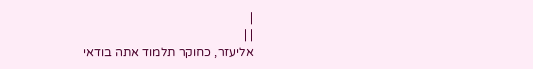|
| |
אליעזר, כחוקר תלמוד אתה בודאי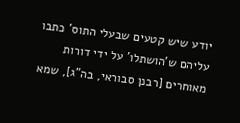יודע שיש קטעים שבעלי התוס' כתבו עליהם ש'הושתלו' על ידי דורות מאוחרים [רבנן סבוראי, בה"ג], שמא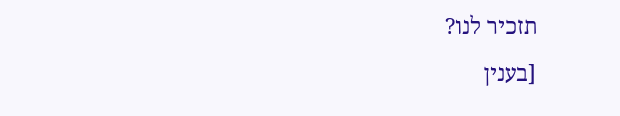תזכיר לנו?
[בענין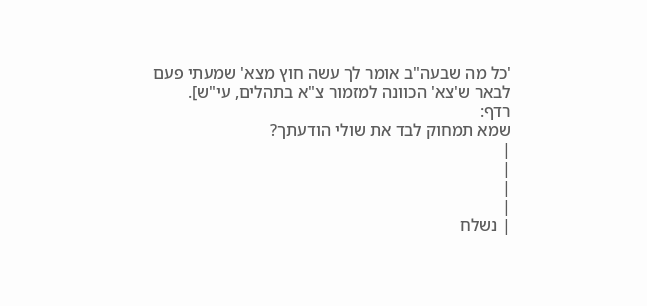'כל מה שבעה"ב אומר לך עשה חוץ מצא' שמעתי פעם לבאר ש'צא' הכוונה למזמור צ"א בתהלים, עי"ש].
רדף:
שמא תמחוק לבד את שולי הודעתך?
|
|
|
|
| נשלח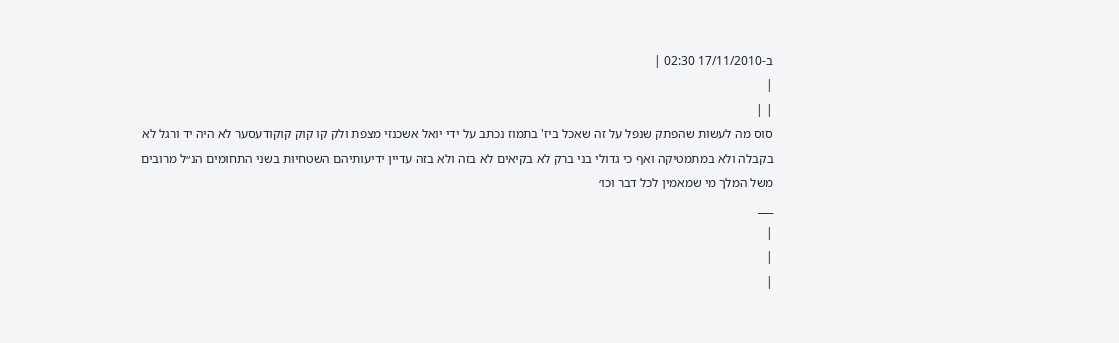ב-17/11/2010 02:30 |
|
| |
סוס מה לעשות שהפתק שנפל על זה שאכל ביז' בתמוז נכתב על ידי יואל אשכנזי מצפת ולק קו קוק קוקודעסער לא היה יד ורגל לא בקבלה ולא במתמטיקה ואף כי גדולי בני ברק לא בקיאים לא בזה ולא בזה עדיין ידיעותיהם השטחיות בשני התחומים הנ״ל מרובים משל המלך מי שמאמין לכל דבר וכו׳
___
|
|
|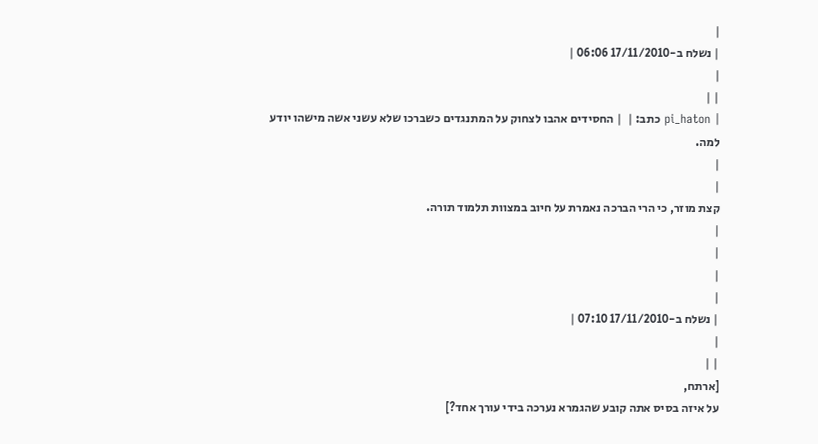|
| נשלח ב-17/11/2010 06:06 |
|
| |
| pi_haton כתב: |  | החסידים אהבו לצחוק על המתנגדים כשברכו שלא עשני אשה מישהו יודע למה.
|
|
קצת מוזר, כי הרי הברכה נאמרת על חיוב במצוות תלמוד תורה.
|
|
|
|
| נשלח ב-17/11/2010 07:10 |
|
| |
[ארתח,
על איזה בסיס אתה קובע שהגמרא נערכה בידי עורך אחד?]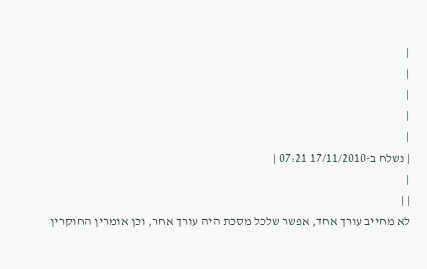|
|
|
|
|
| נשלח ב-17/11/2010 07:21 |
|
| |
לא מחייב עורך אחד, אפשר שלכל מסכת היה עורך אחר, וכן אומרין החוקרין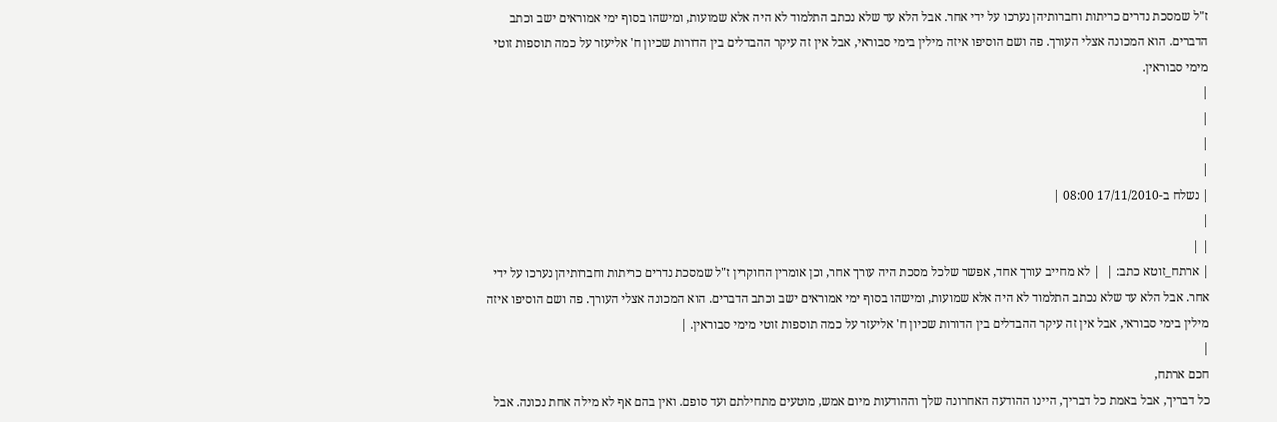ז"ל שמסכת נדרים כריתות וחברותיהן נערכו על ידי אחר. אבל הלא עד שלא נכתב התלמוד לא היה אלא שמועות, ומישהו בסוף ימי אמוראים ישב וכתב הדברים. הוא המכונה אצלי העורך. פה ושם הוסיפו איזה מילין בימי סבוראי, אבל אין זה עיקר ההבדלים בין הדורות שכיון ח' אליעזר על כמה תוספות זוטי מימי סבוראין.
|
|
|
|
| נשלח ב-17/11/2010 08:00 |
|
| |
| ארתח_זוטא כתב: |  | לא מחייב עורך אחד, אפשר שלכל מסכת היה עורך אחר, וכן אומרין החוקרין ז"ל שמסכת נדרים כריתות וחברותיהן נערכו על ידי אחר. אבל הלא עד שלא נכתב התלמוד לא היה אלא שמועות, ומישהו בסוף ימי אמוראים ישב וכתב הדברים. הוא המכונה אצלי העורך. פה ושם הוסיפו איזה מילין בימי סבוראי, אבל אין זה עיקר ההבדלים בין הדורות שכיון ח' אליעזר על כמה תוספות זוטי מימי סבוראין. |
|
חכם ארתח,
כל דבריך, אבל באמת כל דבריך, היינו ההודעה האחרונה שלך וההודעות מיום אמש, מוטעים מתחילתם ועד סופם. ואין בהם אף לא מילה אחת נכונה. אבל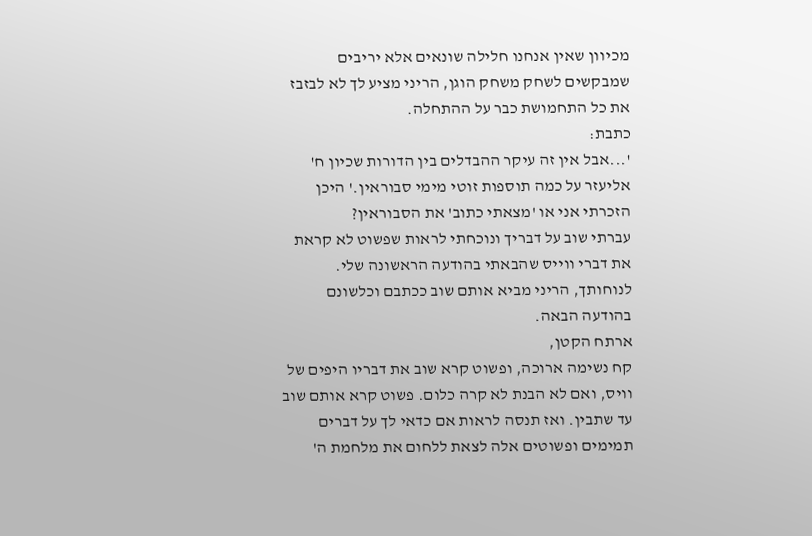מכיוון שאין אנחנו חלילה שונאים אלא יריבים שמבקשים לשחק משחק הוגן, הריני מציע לך לא לבזבז את כל התחמושת כבר על ההתחלה.
כתבת:
'...אבל אין זה עיקר ההבדלים בין הדורות שכיון ח' אליעזר על כמה תוספות זוטי מימי סבוראין.' היכן הזכרתי אני או 'מצאתי כתוב' את הסבוראין?
עברתי שוב על דבריך ונוכחתי לראות שפשוט לא קראת את דברי ווייס שהבאתי בהודעה הראשונה שלי. לנוחותך, הריני מביא אותם שוב ככתבם וכלשונם בהודעה הבאה.
ארתח הקטן,
קח נשימה ארוכה, ופשוט קרא שוב את דבריו היפים של וויס, ואם לא הבנת לא קרה כלום. פשוט קרא אותם שוב עד שתבין. ואז תנסה לראות אם כדאי לך על דברים תמימים ופשוטים אלה לצאת ללחום את מלחמת ה'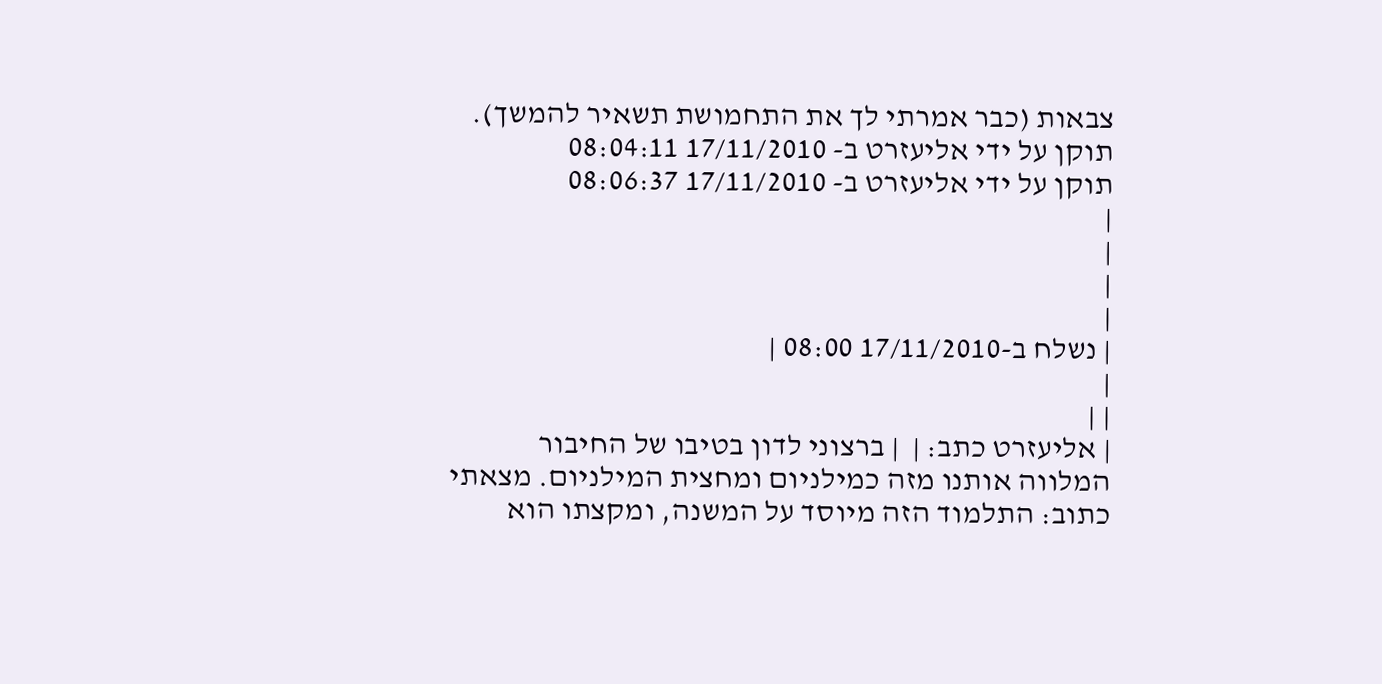צבאות (כבר אמרתי לך את התחמושת תשאיר להמשך).
תוקן על ידי אליעזרט ב- 17/11/2010 08:04:11
תוקן על ידי אליעזרט ב- 17/11/2010 08:06:37
|
|
|
|
| נשלח ב-17/11/2010 08:00 |
|
| |
| אליעזרט כתב: |  | ברצוני לדון בטיבו של החיבור המלווה אותנו מזה כמילניום ומחצית המילניום. מצאתי כתוב: התלמוד הזה מיוסד על המשנה, ומקצתו הוא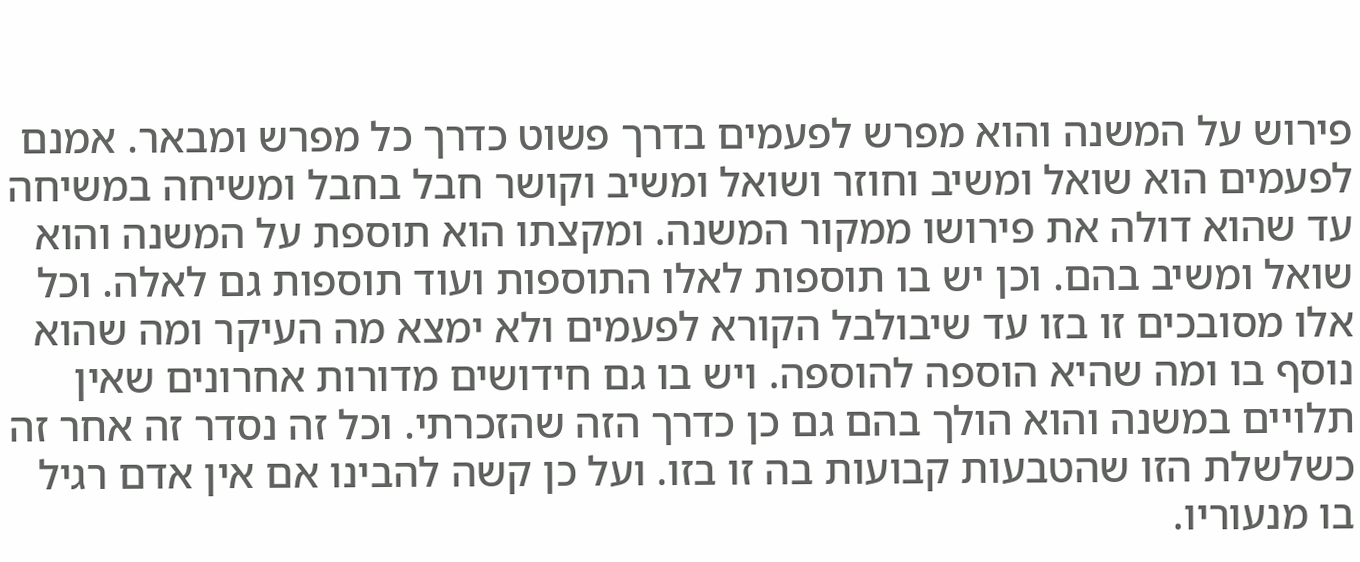פירוש על המשנה והוא מפרש לפעמים בדרך פשוט כדרך כל מפרש ומבאר. אמנם לפעמים הוא שואל ומשיב וחוזר ושואל ומשיב וקושר חבל בחבל ומשיחה במשיחה עד שהוא דולה את פירושו ממקור המשנה. ומקצתו הוא תוספת על המשנה והוא שואל ומשיב בהם. וכן יש בו תוספות לאלו התוספות ועוד תוספות גם לאלה. וכל אלו מסובכים זו בזו עד שיבולבל הקורא לפעמים ולא ימצא מה העיקר ומה שהוא נוסף בו ומה שהיא הוספה להוספה. ויש בו גם חידושים מדורות אחרונים שאין תלויים במשנה והוא הולך בהם גם כן כדרך הזה שהזכרתי. וכל זה נסדר זה אחר זה כשלשלת הזו שהטבעות קבועות בה זו בזו. ועל כן קשה להבינו אם אין אדם רגיל בו מנעוריו.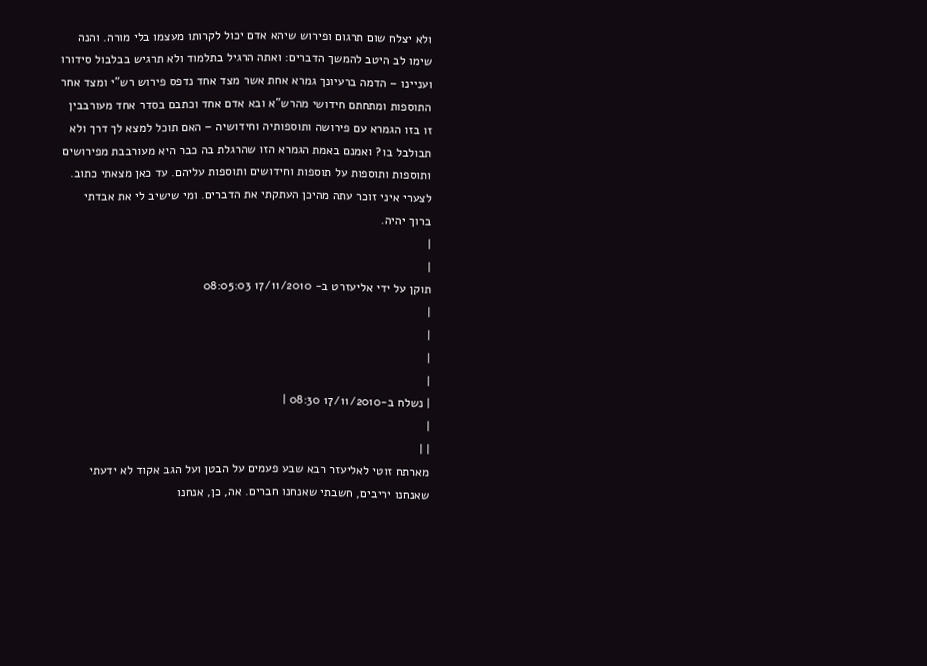ולא יצלח שום תרגום ופירוש שיהא אדם יכול לקרותו מעצמו בלי מורה. והנה שימו לב היטב להמשך הדברים: ואתה הרגיל בתלמוד ולא תרגיש בבלבול סידורו ועניינו – הדמה ברעיונך גמרא אחת אשר מצד אחד נדפס פירוש רש"י ומצד אחר התוספות ומתחתם חידושי מהרש"א ובא אדם אחד וכתבם בסדר אחד מעורבבין זו בזו הגמרא עם פירושה ותוספותיה וחידושיה – האם תוכל למצא לך דרך ולא תבולבל בו? ואמנם באמת הגמרא הזו שהרגלת בה כבר היא מעורבבת מפירושים ותוספות ותוספות על תוספות וחידושים ותוספות עליהם. עד כאן מצאתי כתוב.
לצערי איני זוכר עתה מהיכן העתקתי את הדברים. ומי שישיב לי את אבדתי ברוך יהיה.
|
|
תוקן על ידי אליעזרט ב- 17/11/2010 08:05:03
|
|
|
|
| נשלח ב-17/11/2010 08:30 |
|
| |
מארתח זוטי לאליעזר רבא שבע פעמים על הבטן ועל הגב אקוד לא ידעתי שאנחנו יריבים, חשבתי שאנחנו חברים. אה, כן, אנחנו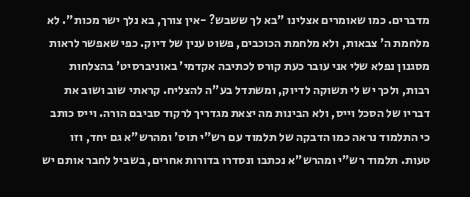מדברים. כמו שאומרים אצלינו "בא לך ששבש? -אין צורך, בא נלך ישר מכות". לא מלחמת ה' צבאות, ולא מלחמת הכוכבים, פשוט ענין של דיוק. כפי שאפשר לראות מסגנון נפלא שלי אני עובר כעת קורס לכתיבה אקדמי' באוניברסיט' בהצלחות רבות, ולכך יש לי תשוקה לדיוק, ומשתדל בע"ה להצליח. קראתי שוב ושוב את דבריו של הסכל וייס, ולא הבינות מה יצאת מגדריך לרקוד סביבם הורה. וייס כותב כי התלמוד נראה כמו הדבקה של תלמוד עם רש"י תוס' ומהרש"א גם יחד, וזו טעות. תלמוד רש"י ומהרש"א נכתבו ונסדרו בדורות אחרים, בשביל לחבר אותם יש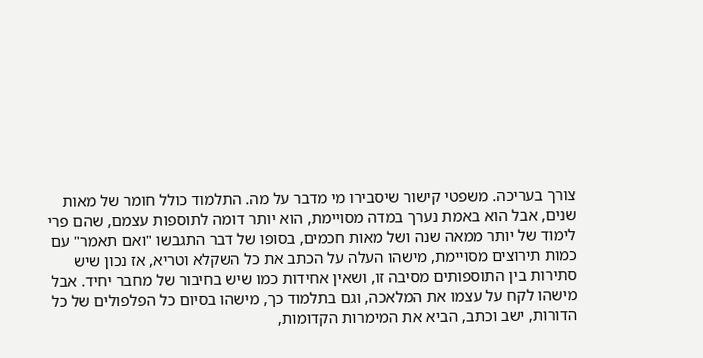צורך בעריכה. משפטי קישור שיסבירו מי מדבר על מה. התלמוד כולל חומר של מאות שנים, אבל הוא באמת נערך במדה מסויימת, הוא יותר דומה לתוספות עצמם, שהם פרי לימוד של יותר ממאה שנה ושל מאות חכמים, בסופו של דבר התגבשו "ואם תאמר" עם כמות תירוצים מסויימת, מישהו העלה על הכתב את כל השקלא וטריא, אז נכון שיש סתירות בין התוספותים מסיבה זו, ושאין אחידות כמו שיש בחיבור של מחבר יחיד. אבל מישהו לקח על עצמו את המלאכה, וגם בתלמוד כך, מישהו בסיום כל הפלפולים של כל הדורות, ישב וכתב, הביא את המימרות הקדומות,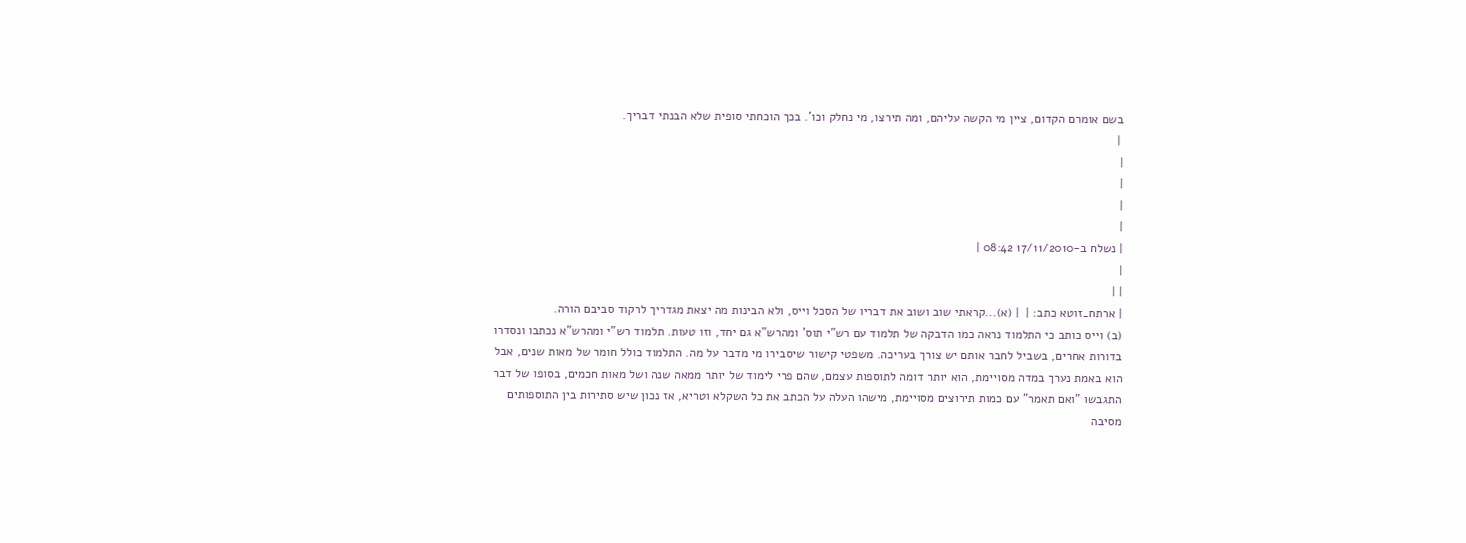בשם אומרם הקדום, ציין מי הקשה עליהם, ומה תירצו, מי נחלק וכו'. בכך הוכחתי סופית שלא הבנתי דבריך.
 |
|
|
|
|
| נשלח ב-17/11/2010 08:42 |
|
| |
| ארתח_זוטא כתב: |  | (א)...קראתי שוב ושוב את דבריו של הסכל וייס, ולא הבינות מה יצאת מגדריך לרקוד סביבם הורה.
(ב) וייס כותב כי התלמוד נראה כמו הדבקה של תלמוד עם רש"י תוס' ומהרש"א גם יחד, וזו טעות. תלמוד רש"י ומהרש"א נכתבו ונסדרו בדורות אחרים, בשביל לחבר אותם יש צורך בעריכה. משפטי קישור שיסבירו מי מדבר על מה. התלמוד כולל חומר של מאות שנים, אבל הוא באמת נערך במדה מסויימת, הוא יותר דומה לתוספות עצמם, שהם פרי לימוד של יותר ממאה שנה ושל מאות חכמים, בסופו של דבר התגבשו "ואם תאמר" עם כמות תירוצים מסויימת, מישהו העלה על הכתב את כל השקלא וטריא, אז נכון שיש סתירות בין התוספותים מסיבה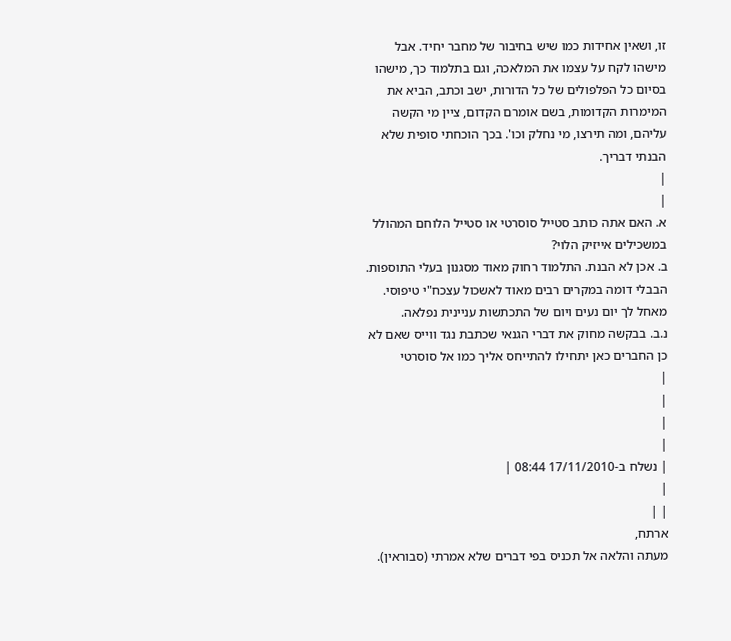זו, ושאין אחידות כמו שיש בחיבור של מחבר יחיד. אבל מישהו לקח על עצמו את המלאכה, וגם בתלמוד כך, מישהו בסיום כל הפלפולים של כל הדורות, ישב וכתב, הביא את המימרות הקדומות, בשם אומרם הקדום, ציין מי הקשה עליהם, ומה תירצו, מי נחלק וכו'. בכך הוכחתי סופית שלא הבנתי דבריך.
|
|
א. האם אתה כותב סטייל סוסרטי או סטייל הלוחם המהולל במשכילים אייזיק הלוי?
ב. אכן לא הבנת. התלמוד רחוק מאוד מסגנון בעלי התוספות. הבבלי דומה במקרים רבים מאוד לאשכול עצכח"י טיפוסי.
מאחל לך יום נעים ויום של התכתשות עניינית נפלאה.
נ.ב. בבקשה מחוק את דברי הגנאי שכתבת נגד ווייס שאם לא כן החברים כאן יתחילו להתייחס אליך כמו אל סוסרטי
|
|
|
|
| נשלח ב-17/11/2010 08:44 |
|
| |
ארתח,
מעתה והלאה אל תכניס בפי דברים שלא אמרתי (סבוראין).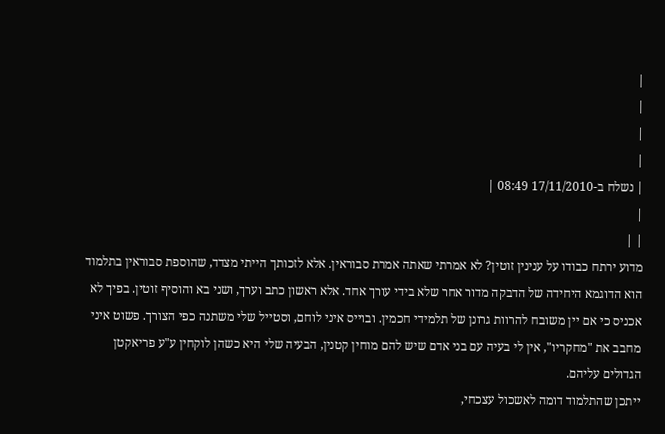|
|
|
|
| נשלח ב-17/11/2010 08:49 |
|
| |
מדוע ירתח כבודו על ענינין זוטין? לא אמרתי שאתה אמרת סבוראין. אלא לזכותך הייתי מצדד, שהוספת סבוראין בתלמוד הוא הדוגמא היחידה של הדבקה מדור אחר שלא בידי עורך אחד. אלא ראשון כתב וערך, ושני בא והוסיף זוטין. בפיך לא אכניס כי אם יין משובח להרוות גרונן של תלמידי חכמין. ובוייס איני לוחם, וסטייל שלי משתנה כפי הצורך. פשוט איני מחבב את "מחקריו", אין לי בעיה עם בני אדם שיש להם מוחין קטנין, הבעיה שלי היא כשהן לוקחין ע"ע פריאקטן הגדולים עליהם.
ייתכן שהתלמוד דומה לאשכול עצכחי,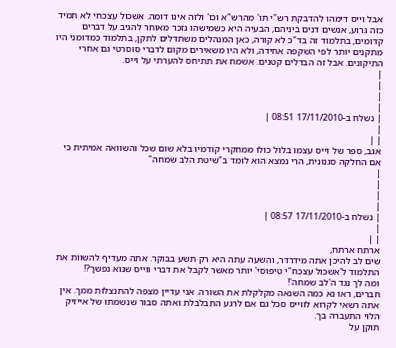אבל וייס דימהו להדבקת רש"י תו' מהרש"א וכו' ולזה אינו דומה. אשכול עצכחי לא תמיד כזה גרוע, אנשים דנים ביניהם, הבעיה היא כשמישהו נזכר מאוחר להגיב על דברים קדומים, בתלמוד זה בד"כ לא קורה, כאן המנהלים משתדלים לתקן, בתלמוד כמדומני היו מתקנים יותר לפי השקפה אחידה, ולא היו משאירים מקום לדברי סוסרטי גם אחרי התיקונים. אבל זה הבדלים קטנים. אשמח את תתיחס להערתי על וייס.
|
|
|
|
| נשלח ב-17/11/2010 08:51 |
|
| |
אגב, ספר של וייס עצמו בלול כולו ממחקרי קודמיו בלא שום שכל והשוואה אמיתית כי אם החלקה סגנונית, הרי נמצא הוא לומד ב"שיטת הלב שמחה"
|
|
|
|
| נשלח ב-17/11/2010 08:57 |
|
| |
ארתח ארתח,
שים לב להיכן אתה מידרדר, והשעה עתה היא רק תשע בבוקר. אתה מעדיף להשוות את התלמוד ל'אשכול עצכח"י טיפוסי' יותר מאשר לקבל את דברי ווייס שנוא נפשך?!
ומה לך נגד ה'לב שמחה'!
חברים, ראו נא כמה השנאה מקלקלת את השורה. אני עדיין מצפה להתנצלות ממך. אין אתה רשאי לקרוא לווייס סכל גם אם לרגע התבלבלת ואתה סבור שנשמתו של אייזיק הלוי התעברה בך.
תוקן על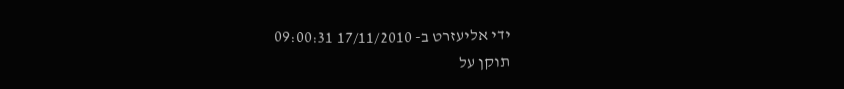ידי אליעזרט ב- 17/11/2010 09:00:31
תוקן על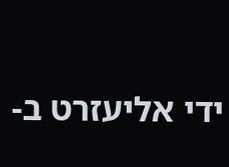ידי אליעזרט ב-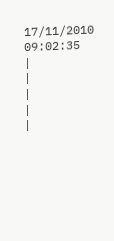17/11/2010 09:02:35
|
|
|
|
|